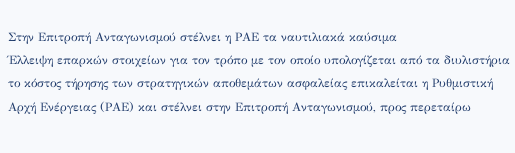Στην Επιτροπή Ανταγωνισμού στέλνει η ΡΑΕ τα ναυτιλιακά καύσιμα
Έλλειψη επαρκών στοιχείων για τον τρόπο με τον οποίο υπολογίζεται από τα διυλιστήρια το κόστος τήρησης των στρατηγικών αποθεμάτων ασφαλείας επικαλείται η Ρυθμιστική Αρχή Ενέργειας (ΡΑΕ) και στέλνει στην Επιτροπή Ανταγωνισμού, προς περεταίρω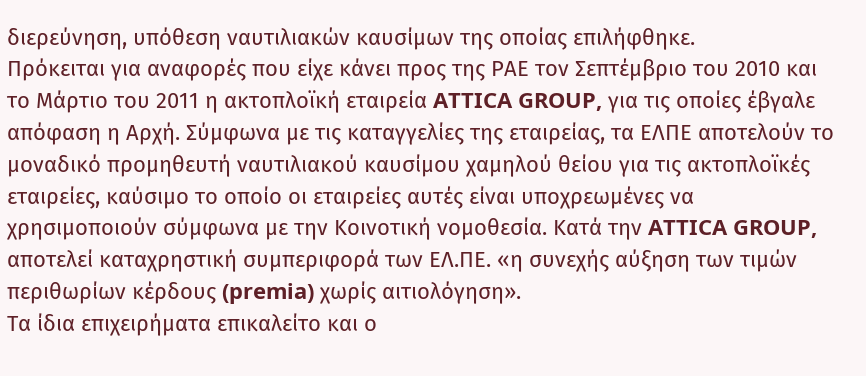διερεύνηση, υπόθεση ναυτιλιακών καυσίμων της οποίας επιλήφθηκε.
Πρόκειται για αναφορές που είχε κάνει προς της ΡΑΕ τον Σεπτέμβριο του 2010 και το Μάρτιο του 2011 η ακτοπλοϊκή εταιρεία ATTICA GROUP, για τις οποίες έβγαλε απόφαση η Αρχή. Σύμφωνα με τις καταγγελίες της εταιρείας, τα ΕΛΠΕ αποτελούν το μοναδικό προμηθευτή ναυτιλιακού καυσίμου χαμηλού θείου για τις ακτοπλοϊκές εταιρείες, καύσιμο το οποίο οι εταιρείες αυτές είναι υποχρεωμένες να χρησιμοποιούν σύμφωνα με την Κοινοτική νομοθεσία. Κατά την ATTICA GROUP, αποτελεί καταχρηστική συμπεριφορά των ΕΛ.ΠΕ. «η συνεχής αύξηση των τιμών περιθωρίων κέρδους (premia) χωρίς αιτιολόγηση».
Τα ίδια επιχειρήματα επικαλείτο και ο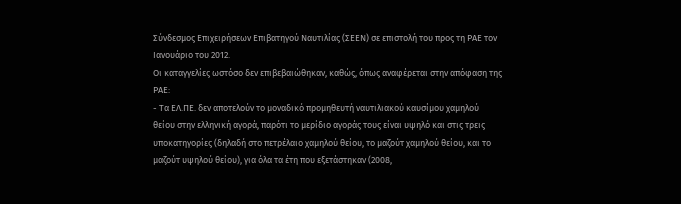Σύνδεσμος Επιχειρήσεων Επιβατηγού Ναυτιλίας (ΣΕΕΝ) σε επιστολή του προς τη ΡΑΕ τον Ιανουάριο του 2012.
Οι καταγγελίες ωστόσο δεν επιβεβαιώθηκαν, καθώς, όπως αναφέρεται στην απόφαση της ΡΑΕ:
- Τα ΕΛ.ΠΕ. δεν αποτελούν το μοναδικό προμηθευτή ναυτιλιακού καυσίμου χαμηλού θείου στην ελληνική αγορά, παρότι το μερίδιο αγοράς τους είναι υψηλό και στις τρεις υποκατηγορίες (δηλαδή στο πετρέλαιο χαμηλού θείου, το μαζούτ χαμηλού θείου, και το μαζούτ υψηλού θείου), για όλα τα έτη που εξετάστηκαν (2008,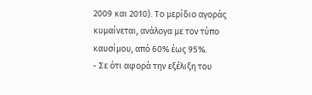2009 και 2010). Το μερίδιο αγοράς κυμαίνεται, ανάλογα με τον τύπο καυσίμου, από 60% έως 95%.
- Σε ότι αφορά την εξέλιξη του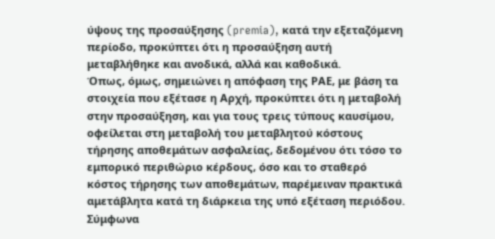ύψους της προσαύξησης (premia), κατά την εξεταζόμενη περίοδο, προκύπτει ότι η προσαύξηση αυτή μεταβλήθηκε και ανοδικά, αλλά και καθοδικά.
Όπως, όμως, σημειώνει η απόφαση της ΡΑΕ, με βάση τα στοιχεία που εξέτασε η Αρχή, προκύπτει ότι η μεταβολή στην προσαύξηση, και για τους τρεις τύπους καυσίμου, οφείλεται στη μεταβολή του μεταβλητού κόστους τήρησης αποθεμάτων ασφαλείας, δεδομένου ότι τόσο το εμπορικό περιθώριο κέρδους, όσο και το σταθερό κόστος τήρησης των αποθεμάτων, παρέμειναν πρακτικά αμετάβλητα κατά τη διάρκεια της υπό εξέταση περιόδου.
Σύμφωνα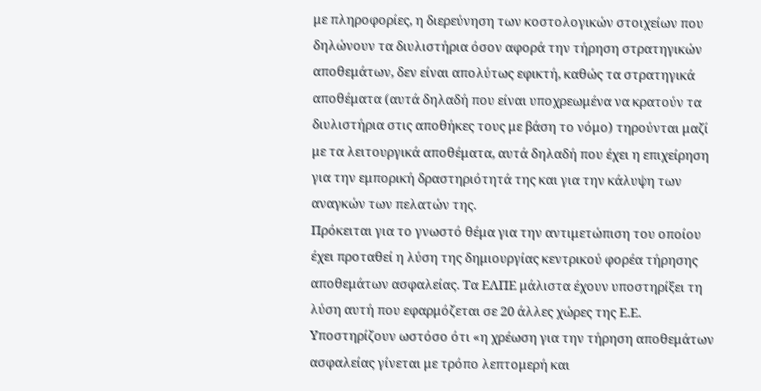με πληροφορίες, η διερεύνηση των κοστολογικών στοιχείων που δηλώνουν τα διυλιστήρια όσον αφορά την τήρηση στρατηγικών αποθεμάτων, δεν είναι απολύτως εφικτή, καθώς τα στρατηγικά αποθέματα (αυτά δηλαδή που είναι υποχρεωμένα να κρατούν τα διυλιστήρια στις αποθήκες τους με βάση το νόμο) τηρούνται μαζί με τα λειτουργικά αποθέματα, αυτά δηλαδή που έχει η επιχείρηση για την εμπορική δραστηριότητά της και για την κάλυψη των αναγκών των πελατών της.
Πρόκειται για το γνωστό θέμα για την αντιμετώπιση του οποίου έχει προταθεί η λύση της δημιουργίας κεντρικού φορέα τήρησης αποθεμάτων ασφαλείας. Τα ΕΛΠΕ μάλιστα έχουν υποστηρίξει τη λύση αυτή που εφαρμόζεται σε 20 άλλες χώρες της Ε.Ε. Υποστηρίζουν ωστόσο ότι «η χρέωση για την τήρηση αποθεμάτων ασφαλείας γίνεται με τρόπο λεπτομερή και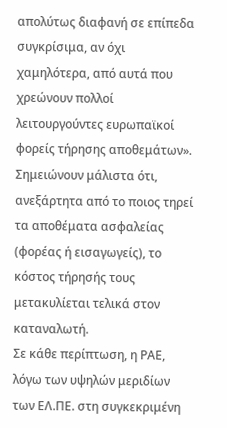απολύτως διαφανή σε επίπεδα συγκρίσιμα, αν όχι χαμηλότερα, από αυτά που χρεώνουν πολλοί λειτουργούντες ευρωπαϊκοί φορείς τήρησης αποθεμάτων». Σημειώνουν μάλιστα ότι, ανεξάρτητα από το ποιος τηρεί τα αποθέματα ασφαλείας (φορέας ή εισαγωγείς), το κόστος τήρησής τους μετακυλίεται τελικά στον καταναλωτή.
Σε κάθε περίπτωση, η ΡΑΕ, λόγω των υψηλών μεριδίων των ΕΛ.ΠΕ. στη συγκεκριμένη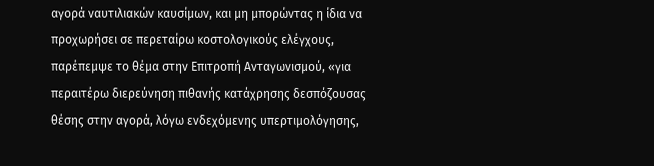αγορά ναυτιλιακών καυσίμων, και μη μπορώντας η ίδια να προχωρήσει σε περεταίρω κοστολογικούς ελέγχους, παρέπεμψε το θέμα στην Επιτροπή Ανταγωνισμού, «για περαιτέρω διερεύνηση πιθανής κατάχρησης δεσπόζουσας θέσης στην αγορά, λόγω ενδεχόμενης υπερτιμολόγησης,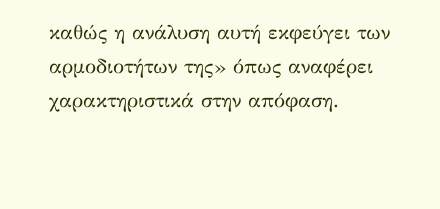καθώς η ανάλυση αυτή εκφεύγει των αρμοδιοτήτων της» όπως αναφέρει χαρακτηριστικά στην απόφαση.